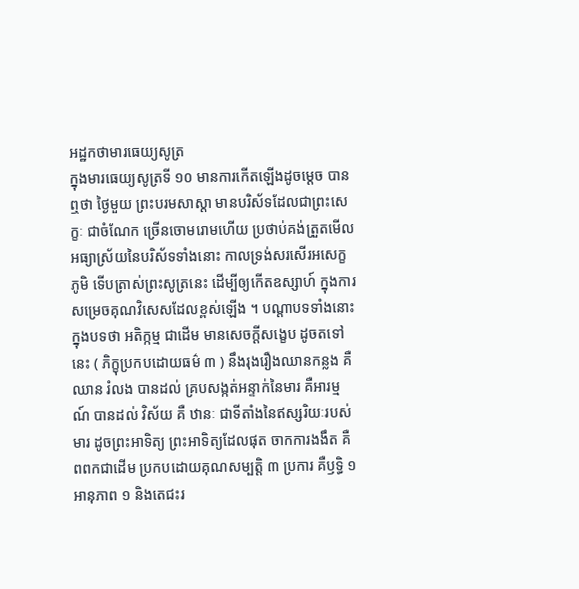អដ្ឋកថាមារធេយ្យសូត្រ
ក្នុងមារធេយ្យសូត្រទី ១០ មានការកើតឡើងដូចម្តេច បាន ឮថា ថ្ងៃមួយ ព្រះបរមសាស្តា មានបរិស័ទដែលជាព្រះសេក្ខៈ ជាចំណែក ច្រើនចោមរោមហើយ ប្រថាប់គង់ត្រួតមើលអធ្យាស្រ័យនៃបរិស័ទទាំងនោះ កាលទ្រង់សរសើរអសេក្ខភូមិ ទើបត្រាស់ព្រះសូត្រនេះ ដើម្បីឲ្យកើតឧស្សាហ៍ ក្នុងការសម្រេចគុណវិសេសដែលខ្ពស់ឡើង ។ បណ្តាបទទាំងនោះ ក្នុងបទថា អតិក្កម្ម ជាដើម មានសេចក្តីសង្ខេប ដូចតទៅនេះ ( ភិក្ខុប្រកបដោយធម៌ ៣ ) នឹងរុងរឿងឈានកន្លង គឺឈាន រំលង បានដល់ គ្របសង្កត់អន្ទាក់នៃមារ គឺអារម្មណ៍ បានដល់ វិស័យ គឺ ឋានៈ ជាទីតាំងនៃឥស្សរិយៈរបស់មារ ដូចព្រះអាទិត្យ ព្រះអាទិត្យដែលផុត ចាកការងងឹត គឺពពកជាដើម ប្រកបដោយគុណសម្បត្តិ ៣ ប្រការ គឺឫទ្ធិ ១ អានុភាព ១ និងតេជះរ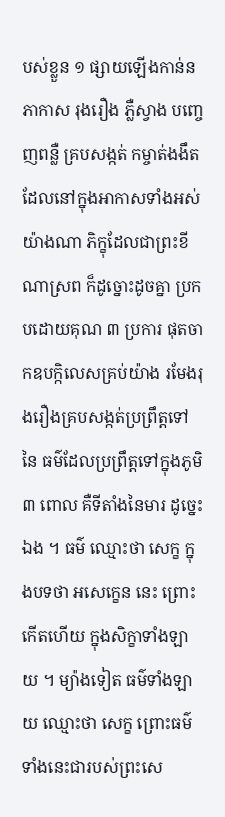បស់ខ្លួន ១ ផ្សាយឡើងកាន់នភាកាស រុងរឿង ភ្លឺស្វាង បញ្ចេញពន្លឺ គ្របសង្កត់ កម្ចាត់ងងឹតដែលនៅក្នុងអាកាសទាំងអស់ យ៉ាងណា ភិក្ខុដែលជាព្រះខីណាស្រព ក៏ដូច្នោះដូចគ្នា ប្រកបដោយគុណ ៣ ប្រការ ផុតចាកឧបក្កិលេសគ្រប់យ៉ាង រមែងរុងរឿងគ្របសង្កត់ប្រព្រឹត្តទៅនៃ ធម៌ដែលប្រព្រឹត្តទៅក្នុងភូមិ ៣ ពោល គឺទីតាំងនៃមារ ដូច្នេះឯង ។ ធម៌ ឈ្មោះថា សេក្ខ ក្នុងបទថា អសេក្ខេន នេះ ព្រោះកើតហើយ ក្នុងសិក្ខាទាំងឡាយ ។ ម្យ៉ាងទៀត ធម៌ទាំងឡាយ ឈ្មោះថា សេក្ខ ព្រោះធម៌ ទាំងនេះជារបស់ព្រះសេ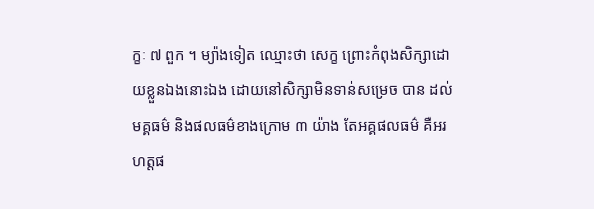ក្ខៈ ៧ ពួក ។ ម្យ៉ាងទៀត ឈ្មោះថា សេក្ខ ព្រោះកំពុងសិក្សាដោយខ្លួនឯងនោះឯង ដោយនៅសិក្សាមិនទាន់សម្រេច បាន ដល់ មគ្គធម៌ និងផលធម៌ខាងក្រោម ៣ យ៉ាង តែអគ្គផលធម៌ គឺអរហត្តផ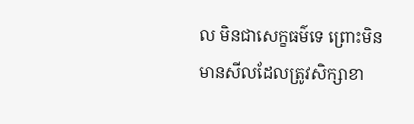ល មិនជាសេក្ខធម៌ទេ ព្រោះមិនមានសីលដែលត្រូវសិក្សាខា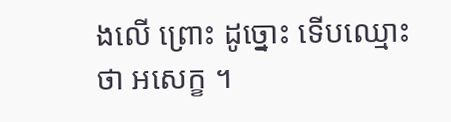ងលើ ព្រោះ ដូច្នោះ ទើបឈ្មោះថា អសេក្ខ ។